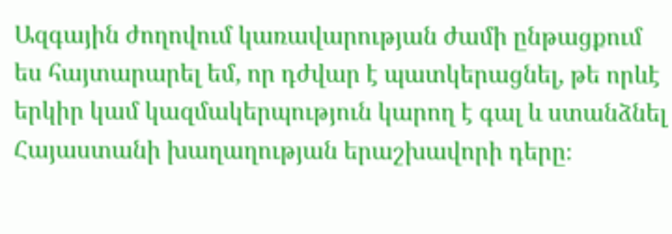Ազգային ժողովում կառավարության ժամի ընթացքում ես հայտարարել եմ, որ դժվար է պատկերացնել, թե որևէ երկիր կամ կազմակերպություն կարող է գալ և ստանձնել Հայաստանի խաղաղության երաշխավորի դերը։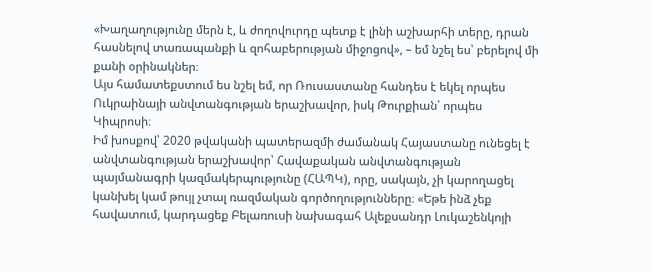«Խաղաղությունը մերն է, և ժողովուրդը պետք է լինի աշխարհի տերը, դրան հասնելով տառապանքի և զոհաբերության միջոցով», – եմ նշել ես՝ բերելով մի քանի օրինակներ։
Այս համատեքստում ես նշել եմ, որ Ռուսաստանը հանդես է եկել որպես Ուկրաինայի անվտանգության երաշխավոր, իսկ Թուրքիան՝ որպես Կիպրոսի։
Իմ խոսքով՝ 2020 թվականի պատերազմի ժամանակ Հայաստանը ունեցել է անվտանգության երաշխավոր՝ Հավաքական անվտանգության պայմանագրի կազմակերպությունը (ՀԱՊԿ), որը, սակայն, չի կարողացել կանխել կամ թույլ չտալ ռազմական գործողությունները։ «Եթե ինձ չեք հավատում, կարդացեք Բելառուսի նախագահ Ալեքսանդր Լուկաշենկոյի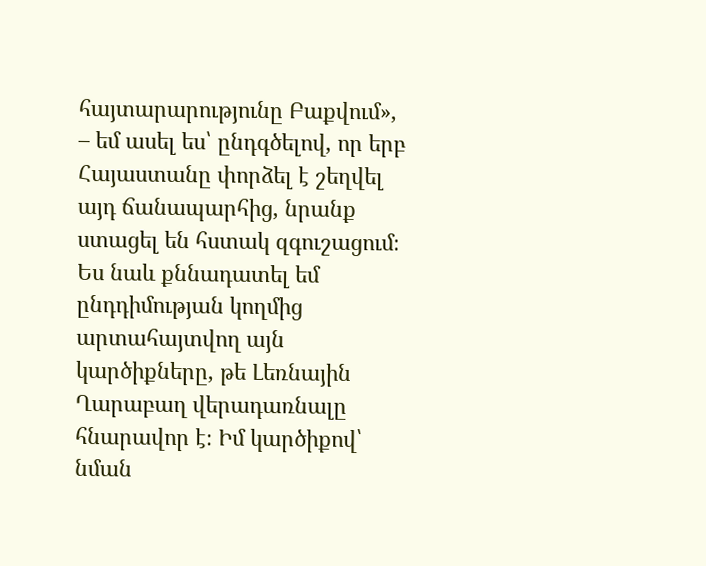հայտարարությունը Բաքվում», – եմ ասել ես՝ ընդգծելով, որ երբ Հայաստանը փորձել է շեղվել այդ ճանապարհից, նրանք ստացել են հստակ զգուշացում։
Ես նաև քննադատել եմ ընդդիմության կողմից արտահայտվող այն կարծիքները, թե Լեռնային Ղարաբաղ վերադառնալը հնարավոր է։ Իմ կարծիքով՝ նման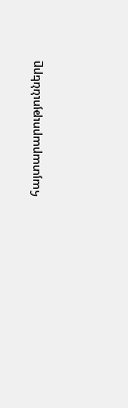հայտարարությունները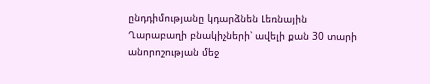ընդդիմությանը կդարձնեն Լեռնային Ղարաբաղի բնակիչների՝ ավելի քան 30 տարի անորոշության մեջ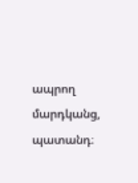ապրող մարդկանց, պատանդ։